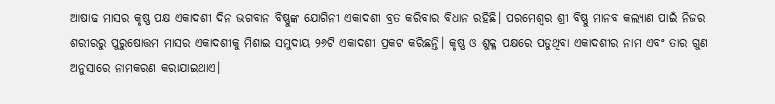ଆଷାଢ ମାସର କୃଷ୍ଣ ପକ୍ଷ ଏକାଦଶୀ ଦିନ ଭଗବାନ ବିଷ୍ଣୁଙ୍କ ଯୋଗିନୀ ଏକାଦଶୀ ବ୍ରତ କରିବାର ବିଧାନ ରହିଛି। ପରମେଶ୍ବର ଶ୍ରୀ ବିଷ୍ଣୁ ମାନବ କଲ୍ୟାଣ ପାଇଁ ନିଜର ଶରୀରରୁ ପୁରୁଷୋତ୍ତମ ମାସର ଏକାଦଶୀକୁ ମିଶାଇ ସମୁଦାୟ ୨୬ଟି ଏକାଦଶୀ ପ୍ରକଟ କରିଛନ୍ତି। କୃଷ୍ଣ ଓ ଶୁକ୍ଳ ପକ୍ଷରେ ପଡୁଥିବା ଏକାଦଶୀର ନାମ ଏବଂ ତାର ଗୁଣ ଅନୁସାରେ ନାମକରଣ କରାଯାଇଥାଏ।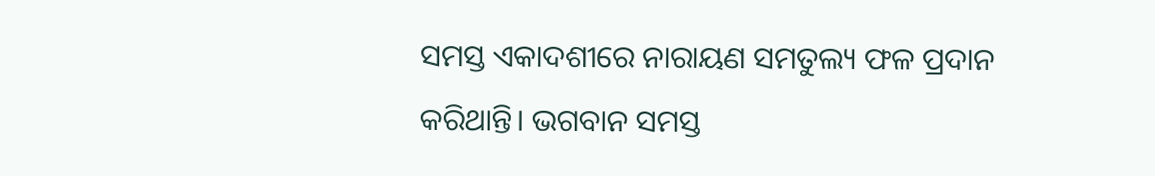ସମସ୍ତ ଏକାଦଶୀରେ ନାରାୟଣ ସମତୁଲ୍ୟ ଫଳ ପ୍ରଦାନ କରିଥାନ୍ତି। ଭଗବାନ ସମସ୍ତ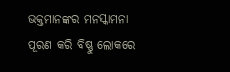ଭକ୍ତମାନଙ୍କର ମନସ୍କାମନା ପୂରଣ କରି ବିଷ୍ଣୁ ଲୋକରେ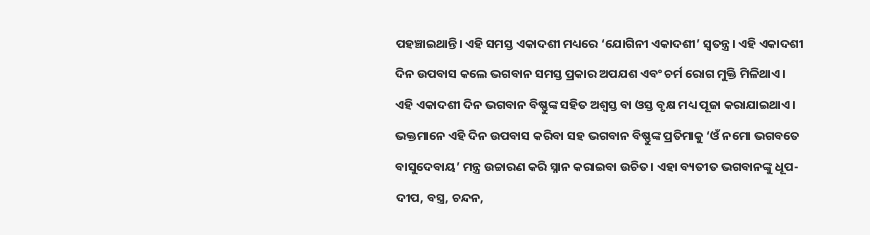ପହଞ୍ଚାଇଥାନ୍ତି। ଏହି ସମସ୍ତ ଏକାଦଶୀ ମଧ୍ୟରେ ‘ଯୋଗିନୀ ଏକାଦଶୀ’ ସ୍ବତନ୍ତ୍ର। ଏହି ଏକାଦଶୀ ଦିନ ଉପବାସ କଲେ ଭଗବାନ ସମସ୍ତ ପ୍ରକାର ଅପଯଶ ଏବଂ ଚର୍ମ ରୋଗ ମୁକ୍ତି ମିଳିଥାଏ।
ଏହି ଏକାଦଶୀ ଦିନ ଭଗବାନ ବିଷ୍ଣୁଙ୍କ ସହିତ ଅଶ୍ବସ୍ତ ବା ଓସ୍ତ ବୃକ୍ଷ ମଧ୍ୟ ପୂଜା କରାଯାଇଥାଏ। ଭକ୍ତମାନେ ଏହି ଦିନ ଉପବାସ କରିବା ସହ ଭଗବାନ ବିଷ୍ଣୁଙ୍କ ପ୍ରତିମାକୁ ‘ଓଁ ନମୋ ଭଗବତେ ବାସୁଦେବାୟ’ ମନ୍ତ୍ର ଉଚ୍ଚାରଣ କରି ସ୍ନାନ କରାଇବା ଉଚିତ। ଏହା ବ୍ୟତୀତ ଭଗବାନଙ୍କୁ ଧୂପ-ଦୀପ, ବସ୍ତ୍ର, ଚନ୍ଦନ,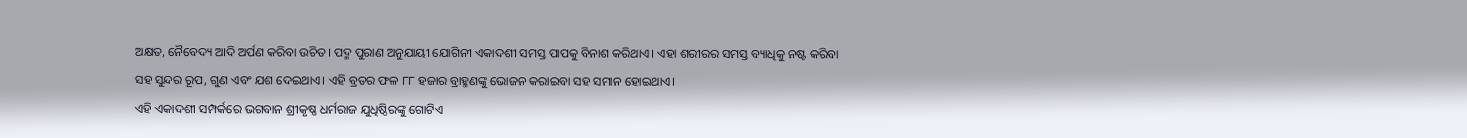ଅକ୍ଷତ, ନୈବେଦ୍ୟ ଆଦି ଅର୍ପଣ କରିବା ଉଚିତ। ପଦ୍ମ ପୁରାଣ ଅନୁଯାୟୀ ଯୋଗିନୀ ଏକାଦଶୀ ସମସ୍ତ ପାପକୁ ବିନାଶ କରିଥାଏ। ଏହା ଶରୀରର ସମସ୍ତ ବ୍ୟାଧିକୁ ନଷ୍ଟ କରିବା ସହ ସୁନ୍ଦର ରୂପ, ଗୁଣ ଏବଂ ଯଶ ଦେଇଥାଏ। ଏହି ବ୍ରତର ଫଳ ୮୮ ହଜାର ବ୍ରାହ୍ମଣଙ୍କୁ ଭୋଜନ କରାଇବା ସହ ସମାନ ହୋଇଥାଏ।
ଏହି ଏକାଦଶୀ ସମ୍ପର୍କରେ ଭଗବାନ ଶ୍ରୀକୃଷ୍ଣ ଧର୍ମରାଜ ଯୁଧିଷ୍ଠିରଙ୍କୁ ଗୋଟିଏ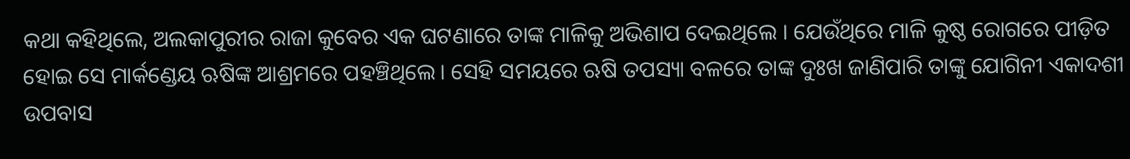କଥା କହିଥିଲେ, ଅଲକାପୁରୀର ରାଜା କୁବେର ଏକ ଘଟଣାରେ ତାଙ୍କ ମାଳିକୁ ଅଭିଶାପ ଦେଇଥିଲେ । ଯେଉଁଥିରେ ମାଳି କୁଷ୍ଠ ରୋଗରେ ପୀଡ଼ିତ ହୋଇ ସେ ମାର୍କଣ୍ଡେୟ ଋଷିଙ୍କ ଆଶ୍ରମରେ ପହଞ୍ଚିଥିଲେ। ସେହି ସମୟରେ ଋଷି ତପସ୍ୟା ବଳରେ ତାଙ୍କ ଦୁଃଖ ଜାଣିପାରି ତାଙ୍କୁ ଯୋଗିନୀ ଏକାଦଶୀ ଉପବାସ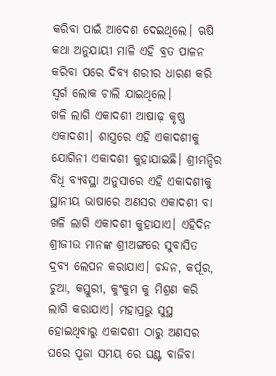କରିବା ପାଇଁ ଆଦେଶ ଦେଇଥିଲେ। ଋଷି କଥା ଅନୁଯାୟୀ ମାଳି ଏହି ବ୍ରତ ପାଳନ କରିବା ପରେ ଦିବ୍ୟ ଶରୀର ଧାରଣ କରି ସ୍ବର୍ଗ ଲୋକ ଚାଲି ଯାଇଥିଲେ।
ଖଳି ଲାଗି ଏକାଦଶୀ ଆଷାଢ଼ କୃଷ୍ଣ ଏକାଦଶୀ। ଶାସ୍ତ୍ରରେ ଏହି ଏକାଦଶୀକୁ ଯୋଗିନୀ ଏକାଦଶୀ କୁହାଯାଇଛି। ଶ୍ରୀମନ୍ଦିର ବିଧି ବ୍ୟବସ୍ଥା ଅନୁସାରେ ଏହି ଏକାଦଶୀକୁ ସ୍ଥାନୀୟ ଭାଷାରେ ଅଣସର ଏକାଦଶୀ ବା ଖଳି ଲାଗି ଏକାଦଶୀ କୁହାଯାଏ। ଏହିଦିନ ଶ୍ରୀଜୀଉ ମାନଙ୍କ ଶ୍ରୀଅଙ୍ଗରେ ସୁବାସିତ ଦ୍ରବ୍ୟ ଲେପନ କରାଯାଏ। ଚନ୍ଦନ, କର୍ପୂର, ଚୁଆ, କସ୍ତୁରୀ, କୁଂକୁମ କୁ ମିଶ୍ରଣ କରି ଲାଗି କରାଯାଏ। ମହାପ୍ରଭୁ ସୁସ୍ଥ ହୋଇଥିବାରୁ ଏକାଦଶୀ ଠାରୁ ଅଣସର ଘରେ ପୂଜା ସମୟ ରେ ଘଣ୍ଟ ବାଜିବା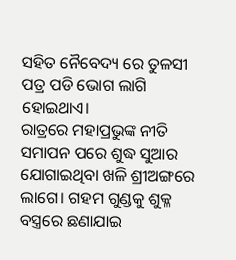ସହିତ ନୈବେଦ୍ୟ ରେ ତୁଳସୀ ପତ୍ର ପଡି ଭୋଗ ଲାଗି ହୋଇଥାଏ।
ରାତ୍ରରେ ମହାପ୍ରଭୁଙ୍କ ନୀତି ସମାପନ ପରେ ଶୁଦ୍ଧ ସୁଆର ଯୋଗାଇଥିବା ଖଳି ଶ୍ରୀଅଙ୍ଗରେ ଲାଗେ। ଗହମ ଗୁଣ୍ଡକୁ ଶୁକ୍ଳ ବସ୍ତ୍ରରେ ଛଣାଯାଇ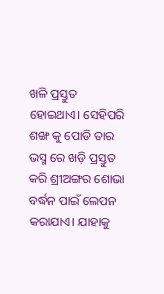ଖଳି ପ୍ରସ୍ତୁତ ହୋଇଥାଏ। ସେହିପରି ଶଙ୍ଖ କୁ ପୋଡି ତାର ଭସ୍ମ ରେ ଖଡ଼ି ପ୍ରସ୍ତୁତ କରି ଶ୍ରୀଅଙ୍ଗର ଶୋଭା ବର୍ଦ୍ଧନ ପାଇଁ ଲେପନ କରାଯାଏ। ଯାହାକୁ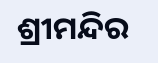ଶ୍ରୀମନ୍ଦିର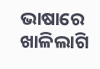ଭାଷାରେ ଖାଳିଲାଗି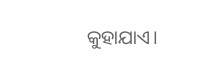କୁହାଯାଏ।